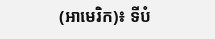(អាមេរិក)៖ ទីបំ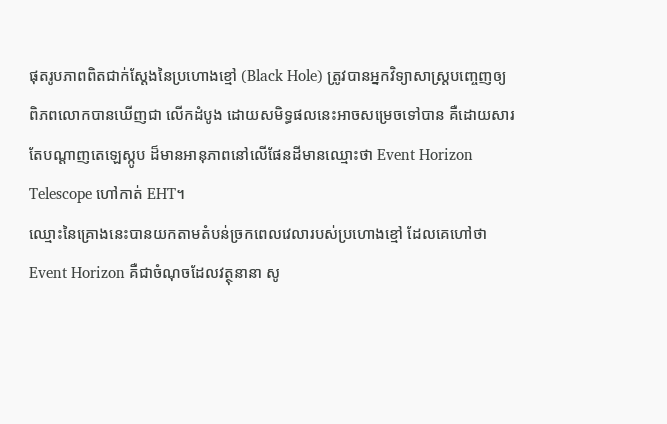ផុតរូបភាពពិតជាក់ស្តែងនៃប្រហោងខ្មៅ (Black Hole) ត្រូវបានអ្នកវិទ្យាសាស្រ្តបញ្ចេញឲ្យពិភពលោកបានឃើញជា លើកដំបូង ដោយសមិទ្ធផលនេះអាចសម្រេចទៅបាន គឺដោយសារតែបណ្តាញតេឡេស្កូប ដ៏មានអានុភាពនៅលើផែនដីមានឈ្មោះថា Event Horizon Telescope ហៅកាត់ EHT។
ឈ្មោះនៃគ្រោងនេះបានយកតាមតំបន់ច្រកពេលវេលារបស់ប្រហោងខ្មៅ ដែលគេហៅថា Event Horizon គឺជាចំណុចដែលវត្ថុនានា សូ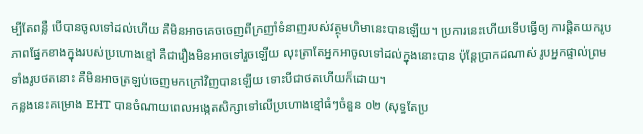ម្បីតែពន្លឺ បើបានចូលទៅដល់ហើយ គឺមិនអាចគេចចេញពីក្រញាំទំនាញរបស់វត្ថុមហិមានេះបានឡើយ។ ប្រការនេះហើយទើបធ្វើឲ្យ ការផ្តិតយករូបភាពផ្នែកខាងក្នុងរបស់ប្រហោងខ្មៅ គឺជារឿងមិនអាចទៅរួចឡើយ លុះត្រាតែអ្នកអាចូលទៅដល់ក្នុងនោះបាន ប៉ុន្តែប្រាកដណាស់ រូបអ្នកផ្ទាល់ព្រមទាំងរូបថតនោះ គឺមិនអាចត្រឡប់ចេញមកក្រៅវិញបានឡើយ ទោះបីជាថតហើយក៏ដោយ។
កន្លងនេះគម្រោង EHT បានចំណាយពេលអង្កេតសិក្សាទៅលើប្រហោងខ្មៅធំៗចំនួន ០២ (សុទ្ធតែប្រ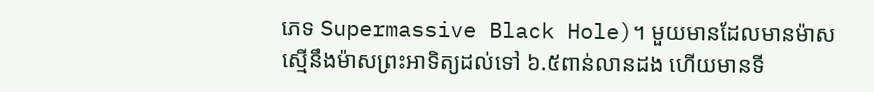ភេទ Supermassive Black Hole)។ មួយមានដែលមានម៉ាសស្មើនឹងម៉ាសព្រះអាទិត្យដល់ទៅ ៦.៥ពាន់លានដង ហើយមានទី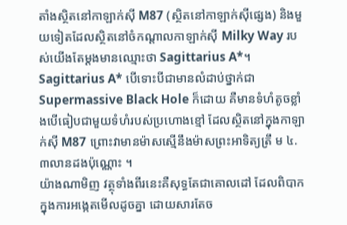តាំងស្ថិតនៅកាឡាក់ស៊ី M87 (ស្ថិតនៅកាឡាក់ស៊ីផ្សេង) និងមួយទៀតដែលស្ថិតនៅចំកណ្តាលកាឡាក់ស៊ី Milky Way របស់យើងតែម្តងមានឈ្មោះថា Sagittarius A*។ Sagittarius A* បើទោះបីជាមានលំដាប់ថ្នាក់ជា Supermassive Black Hole ក៏ដោយ គឺមានទំហំតូចខ្លាំងបើធៀបជាមួយទំហំរបស់ប្រហោងខ្មៅ ដែលស្ថិតនៅក្នុងកាឡាក់ស៊ី M87 ព្រោះវាមានម៉ាសស្មើនឹងម៉ាសព្រះអាទិត្យត្រឹ ម ៤.៣លានដងប៉ុណ្ណោះ ។
យ៉ាងណាមិញ វត្ថុទាំងពីរនេះគឺសុទ្ធតែជាគោលដៅ ដែលពិបាកក្នុងការអង្កេតមើលដូចគ្នា ដោយសារតែច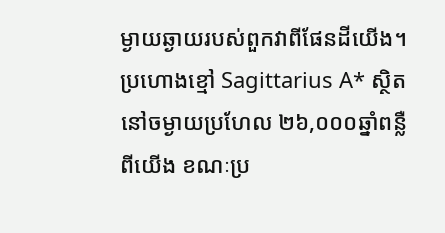ម្ងាយឆ្ងាយរបស់ពួកវាពីផែនដីយើង។ ប្រហោងខ្មៅ Sagittarius A* ស្ថិតនៅចម្ងាយប្រហែល ២៦,០០០ឆ្នាំពន្លឺពីយើង ខណៈប្រ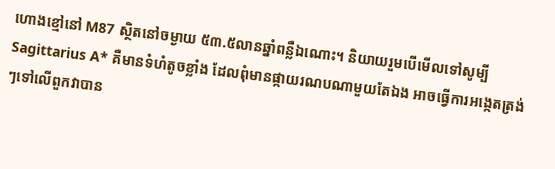ហោងខ្មៅនៅ M87 ស្ថិតនៅចម្ងាយ ៥៣.៥លានឆ្នាំពន្លឺឯណោះ។ និយាយរួមបើមើលទៅសូម្បី Sagittarius A* គឺមានទំហំតូចខ្លាំង ដែលពុំមានផ្កាយរណបណាមួយតែឯង អាចធ្វើការអង្កេតត្រង់ៗទៅលើពួកវាបាន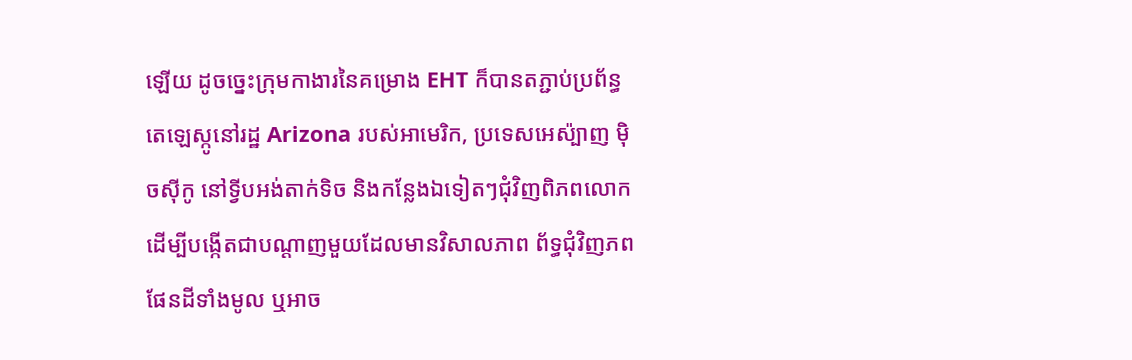ឡើយ ដូចច្នេះក្រុមកាងារនៃគម្រោង EHT ក៏បានតភ្ជាប់ប្រព័ន្ធតេឡេស្កូនៅរដ្ឋ Arizona របស់អាមេរិក, ប្រទេសអេស៉្បាញ ម៉ិចស៊ីកូ នៅទ្វីបអង់តាក់ទិច និងកន្លែងឯទៀតៗជុំវិញពិភពលោក ដើម្បីបង្កើតជាបណ្តាញមួយដែលមានវិសាលភាព ព័ទ្ធជុំវិញភពផែនដីទាំងមូល ឬអាច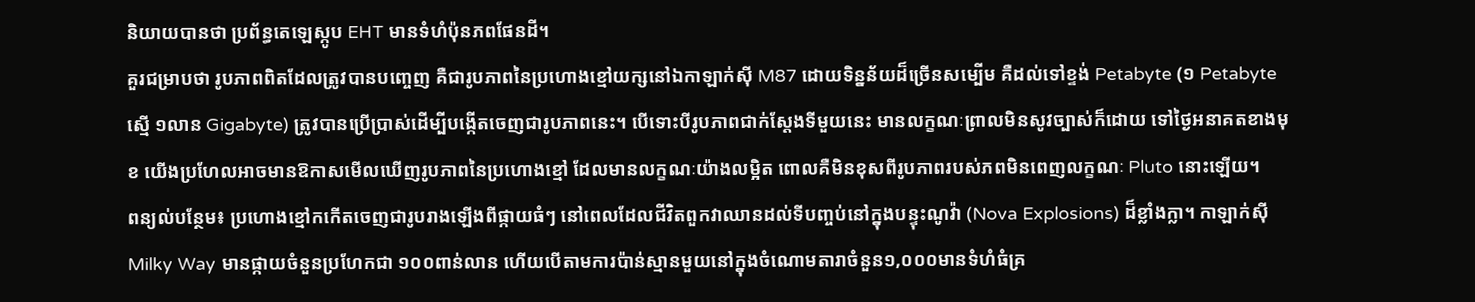និយាយបានថា ប្រព័ន្ធតេឡេស្កូប EHT មានទំហំប៉ុនភពផែនដី។
គួរជម្រាបថា រូបភាពពិតដែលត្រូវបានបញ្ចេញ គឺជារូបភាពនៃប្រហោងខ្មៅយក្សនៅឯកាឡាក់ស៊ី M87 ដោយទិន្នន័យដ៏ច្រើនសម្បើម គឺដល់ទៅខ្ទង់ Petabyte (១ Petabyte ស្មើ ១លាន Gigabyte) ត្រូវបានប្រើប្រាស់ដើម្បីបង្កើតចេញជារូបភាពនេះ។ បើទោះបីរូបភាពជាក់ស្តែងទីមួយនេះ មានលក្ខណៈព្រាលមិនសូវច្បាស់ក៏ដោយ ទៅថ្ងៃអនាគតខាងមុខ យើងប្រហែលអាចមានឱកាសមើលឃើញរូបភាពនៃប្រហោងខ្មៅ ដែលមានលក្ខណៈយ៉ាងលម្អិត ពោលគឺមិនខុសពីរូបភាពរបស់ភពមិនពេញលក្ខណៈ Pluto នោះឡើយ។
ពន្យល់បន្ថែម៖ ប្រហោងខ្មៅកកើតចេញជារូបរាងឡើងពីផ្កាយធំៗ នៅពេលដែលជីវិតពួកវាឈានដល់ទីបញ្ចប់នៅក្នុងបន្ទុះណូវ៉ា (Nova Explosions) ដ៏ខ្លាំងក្លា។ កាឡាក់ស៊ី Milky Way មានផ្កាយចំនួនប្រហែកជា ១០០ពាន់លាន ហើយបើតាមការប៉ាន់ស្មានមួយនៅក្នុងចំណោមតារាចំនួន១,០០០មានទំហំធំគ្រ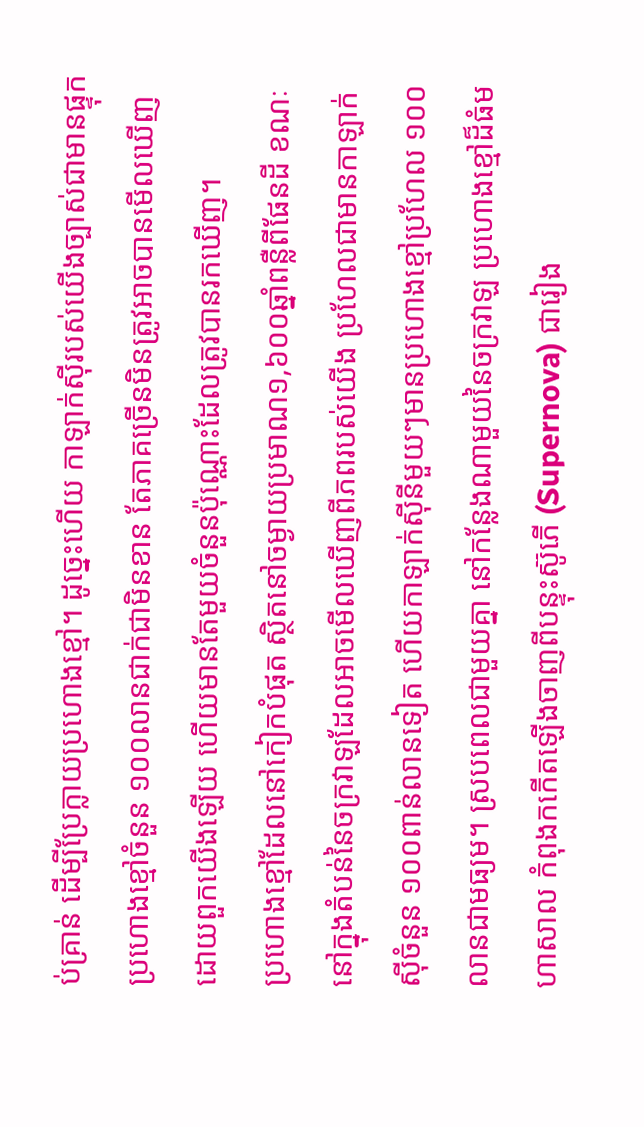ប់គ្រាន់ ដើម្បីប្រែក្លាយប្រហោងខ្មៅ។ ដូច្នេះហើយ កាឡាក់ស៊ីរបស់យើងច្បាស់ជាមានផ្ទុកប្រហោងខ្មៅចំនួន ១០០លានជាក់ជាមិនខាន តែភាគច្រើនមិនត្រូវអាចបានមើលឃើញដោយពួកយើងឡើយ ហើយមានតែមួយចំនួនប៉ុណ្ណោះដែលត្រូវបានរកឃើញ។
ប្រហោងខ្មៅដែលនៅកៀកបំផុត ស្ថិតនៅចម្ងាយប្រមាណ១,៦០០ឆ្នាំពន្លឺពីផែនដី ខណៈនៅក្នុងតំបន់នៃចក្រវាឡដែលអាចមើលឃើញពីភពរបស់យើង ប្រហែលជាមានកាឡាក់ស៊ីចំនួន ១០០ពាន់លានទៀត ហើយកាឡាក់ស៊ីនីមួយៗមានប្រហោងខ្មៅប្រហែល ១០០លានជាមធ្យម។ ស្របពេលជាមួយគ្នា នៅកន្លែងណាមួយនៃចក្រវាឡ ប្រហោងខ្មៅដ៏ធំមហាសាល កំពុងកកើតឡើងចាញពីបន្ទុះស៊ូភើ (Supernova) ជារៀង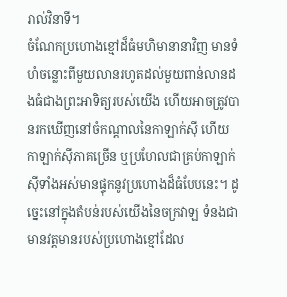រាល់វិនាទី។
ចំណែកប្រហោងខ្មៅដ៏ធំមហិមានានាវិញ មានទំហំចន្លោះពីមួយលានរហូតដល់មួយពាន់លានដងធំជាងព្រះអាទិត្យរបស់យើង ហើយអាចត្រូវបានរកឃើញនៅចំកណ្តាលនៃកាឡាក់ស៊ី ហើយកាឡាក់ស៊ីភាគច្រើន ឬប្រហែលជាគ្រប់កាឡាក់ស៊ីទាំងអស់មានផ្ទុកនូវប្រហោងដ៏ធំបែបនេះ។ ដូច្នេះនៅក្នុងតំបន់របស់យើងនៃចក្រវាឡ ទំនងជាមានវត្តមានរបស់ប្រហោងខ្មៅដែល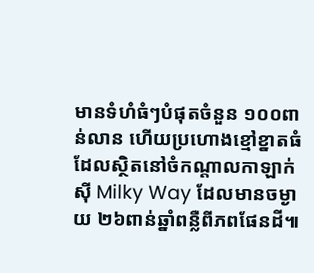មានទំហំធំៗបំផុតចំនួន ១០០ពាន់លាន ហើយប្រហោងខ្មៅខ្នាតធំ ដែលស្ថិតនៅចំកណ្តាលកាឡាក់ស៊ី Milky Way ដែលមានចម្ងាយ ២៦ពាន់ឆ្នាំពន្លឺពីភពផែនដី៕